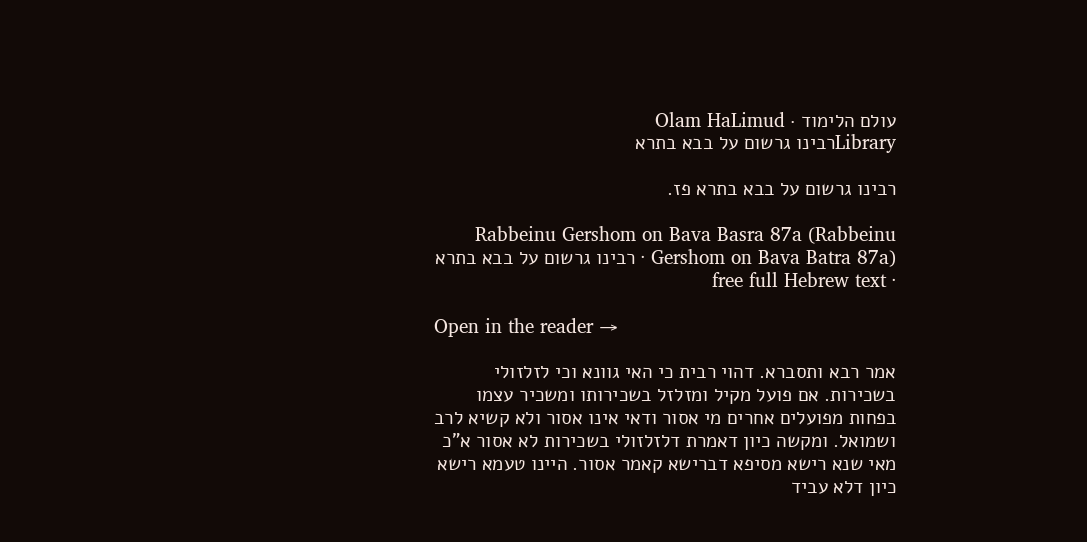עולם הלימוד · Olam HaLimud
Libraryרבינו גרשום על בבא בתרא

רבינו גרשום על בבא בתרא פז.

Rabbeinu Gershom on Bava Basra 87a (Rabbeinu Gershom on Bava Batra 87a) · רבינו גרשום על בבא בתרא · free full Hebrew text

Open in the reader →

אמר רבא ותסברא. דהוי רבית כי האי גוונא וכי לזלזולי בשכירות. אם פועל מקיל ומזלזל בשכירותו ומשכיר עצמו בפחות מפועלים אחרים מי אסור ודאי אינו אסור ולא קשיא לרב ושמואל. ומקשה כיון דאמרת דלזלזולי בשכירות לא אסור א"כ מאי שנא רישא מסיפא דברישא קאמר אסור. היינו טעמא רישא כיון דלא עביד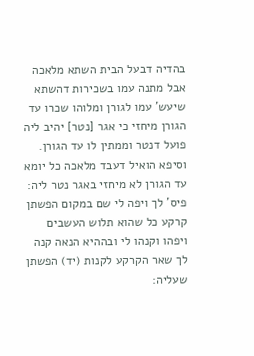בהדיה דבעל הבית השתא מלאכה אבל מתנה עמו בשכירות דהשתא שיעש' עמו לגורן ומלוהו שכרו עד הגורן מיחזי כי אגר [נטר] יהיב ליה פועל דנטר וממתין לו עד הגורן. וסיפא הואיל דעבד מלאכה כל יומא עד הגורן לא מיחזי באגר נטר ליה: פיס' לך ויפה לי שם במקום הפשתן קרקע כל שהוא תלוש העשבים ויפהו וקנהו לי ובההיא הנאה קנה לך שאר הקרקע לקנות (יד) הפשתן שעליה: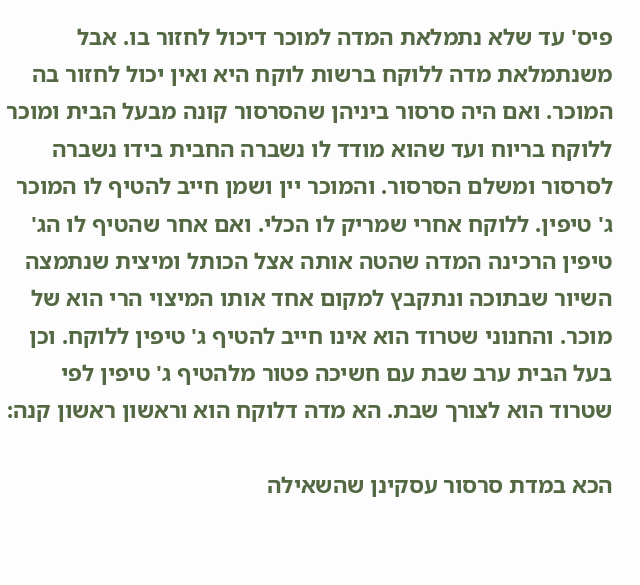פיס' עד שלא נתמלאת המדה למוכר דיכול לחזור בו. אבל משנתמלאת מדה ללוקח ברשות לוקח היא ואין יכול לחזור בה המוכר. ואם היה סרסור ביניהן שהסרסור קונה מבעל הבית ומוכר ללוקח בריוח ועד שהוא מודד לו נשברה החבית בידו נשברה לסרסור ומשלם הסרסור. והמוכר יין ושמן חייב להטיף לו המוכר ג' טיפין. ללוקח אחרי שמריק לו הכלי. ואם אחר שהטיף לו הג' טיפין הרכינה המדה שהטה אותה אצל הכותל ומיצית שנתמצה השיור שבתוכה ונתקבץ למקום אחד אותו המיצוי הרי הוא של מוכר. והחנוני שטרוד הוא אינו חייב להטיף ג' טיפין ללוקח. וכן בעל הבית ערב שבת עם חשיכה פטור מלהטיף ג' טיפין לפי שטרוד הוא לצורך שבת. הא מדה דלוקח הוא וראשון ראשון קנה:

הכא במדת סרסור עסקינן שהשאילה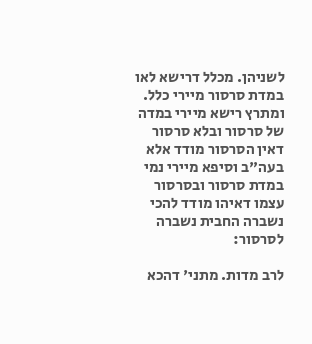לשניהן. מכלל דרישא לאו במדת סרסור מיירי כלל. ומתרץ רישא מיירי במדה של סרסור ובלא סרסור דאין הסרסור מודד אלא בעה"ב וסיפא מיירי נמי במדת סרסור ובסרסור עצמו דאיהו מודד להכי נשברה החבית נשברה לסרסור:

לרב מדות. מתני' דהכא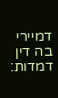דמיירי בה דין דמדות: